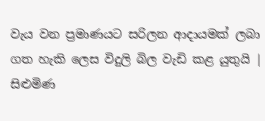වැය වන ප්‍රමාණයට සරිලන ආදායමක් ලබා ගත හැකි ලෙස විදුලි බිල වැඩි කළ යුතුයි | සිළුමිණ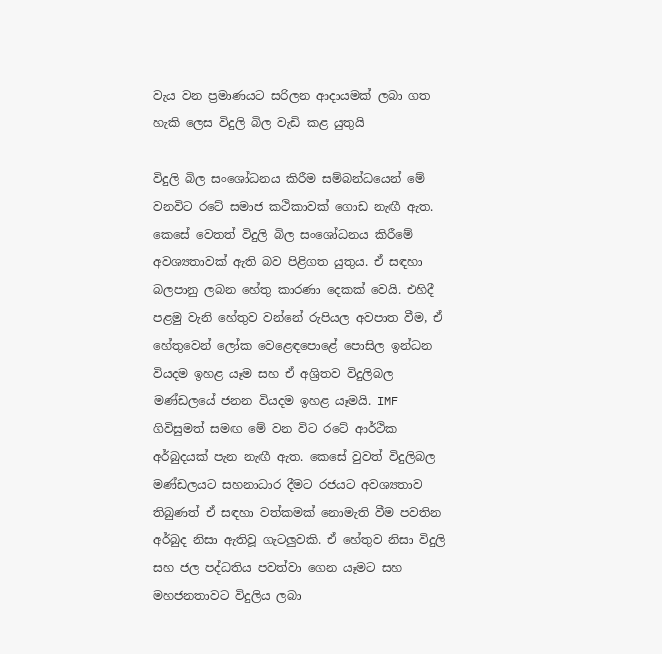වැය වන ප්‍රමාණයට සරිලන ආදායමක් ලබා ගත හැකි ලෙස විදුලි බිල වැඩි කළ යුතුයි

විදුලි බිල සංශෝධනය කිරීම සම්බන්ධයෙන් මේ වනවිට රටේ සමාජ කථිකාවක් ගොඩ නැඟී ඇත. කෙසේ වෙතත් විදුලි බිල සංශෝධනය කිරීමේ අවශ්‍යතාවක් ඇති බව පිළිගත යුතුය. ඒ සඳහා බලපානු ලබන හේතු කාරණා දෙකක් වෙයි. එහිදී පළමු වැනි හේතුව වන්නේ රුපියල අවපාත වීම‍, ඒ හේතුවෙන් ලෝක වෙළෙඳපොළේ පොසිල ඉන්ධන වියදම ඉහළ යෑම සහ ඒ අශ්‍රිතව විදුලිබල මණ්ඩලයේ ජනන වියදම ඉහළ යෑමයි. IMF ගිවිසුමත් සමඟ මේ වන විට රටේ ආර්ථික අර්බුදයක් පැන නැඟී ඇත. කෙසේ වුවත් විදුලිබල මණ්ඩලයට සහනාධාර දීමට රජයට අවශ්‍යතාව තිබුණත් ඒ සඳහා වත්කමක් නොමැති වීම පවතින අර්බුද නිසා ඇතිවූ ගැටලුවකි. ඒ හේතුව නිසා විදුලි සහ ජල පද්ධතිය පවත්වා ගෙන යෑමට සහ මහජනතාවට විදුලිය ලබා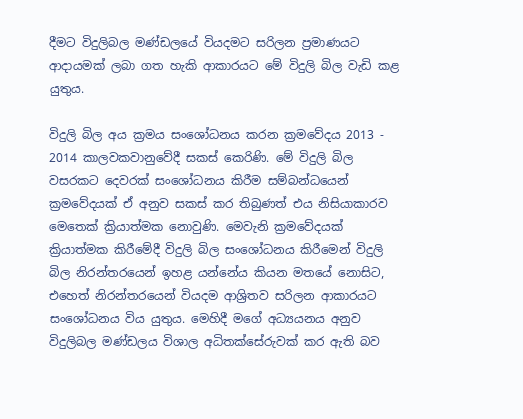දීමට විදුලිබල මණ්ඩලයේ වියදමට සරිලන ප්‍රමාණයට ආදායමක් ලබා ගත හැකි ආකාරයට මේ විදුලි බිල වැඩි කළ යුතුය.

විදුලි බිල අය ක්‍රමය සංශෝධනය කරන ක්‍රමවේදය 2013 - 2014 කාලවකවානුවේදී සකස් කෙරිණි. මේ විදුලි බිල වසරකට දෙවරක් සංශෝධනය කිරීම සම්බන්ධයෙන් ක්‍රමවේදයක් ඒ අනුව සකස් කර තිබුණත් එය නිසියාකාරව මෙතෙක් ක්‍රියාත්මක නොවුණි. මෙවැනි ක්‍රමවේදයක් ක්‍රියාත්මක කිරීමේදී විදුලි බිල සංශෝධනය කිරීමෙන් විදුලි බිල නිරන්තරයෙන් ඉහළ යන්නේය කියන මතයේ නොසිට, එහෙත් නිරන්තරයෙන් වියදම ආශ්‍රිතව සරිලන ආකාරයට සංශෝධනය විය යුතුය. මෙහිදී මගේ අධ්‍යයනය අනුව විදුලිබල මණ්ඩලය විශාල අධිතක්සේරුවක් කර ඇති බව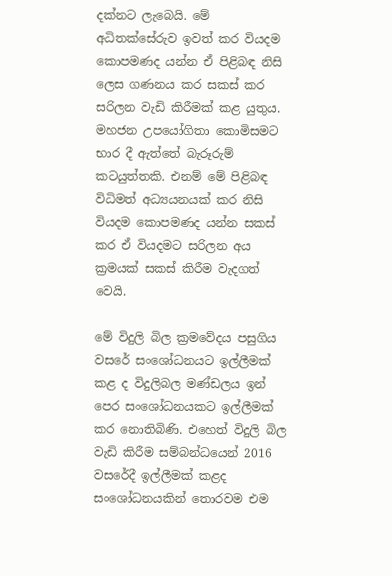දක්නට ලැබෙයි. මේ අධිතක්සේරුව ඉවත් කර වියදම කොපමණද යන්න ඒ පිළිබඳ නිසි ලෙස ගණනය කර සකස් කර සරිලන වැඩි කිරීමක් කළ යුතුය. මහජන උපයෝගිතා කොමිසමට භාර දී ඇත්තේ බැරූරුම් කටයුත්තකි. එනම් මේ පිළිබඳ විධිමත් අධ්‍යයනයක් කර නිසි වියදම කොපමණද යන්න සකස් කර ඒ වියදමට සරිලන අය ක්‍රමයක් සකස් කිරීම වැදගත් වෙයි.

මේ විදුලි බිල ක්‍රමවේදය පසුගිය වසරේ සංශෝධනයට ඉල්ලීමක් කළ ද විදුලිබල මණ්ඩලය ඉන් පෙර සංශෝධනයකට ඉල්ලීමක් කර නොතිබිණි. එහෙත් විදුලි බිල වැඩි කිරීම සම්බන්ධයෙන් 2016 වසරේදී ඉල්ලීමක් කළද සංශෝධනයකින් තොරවම එම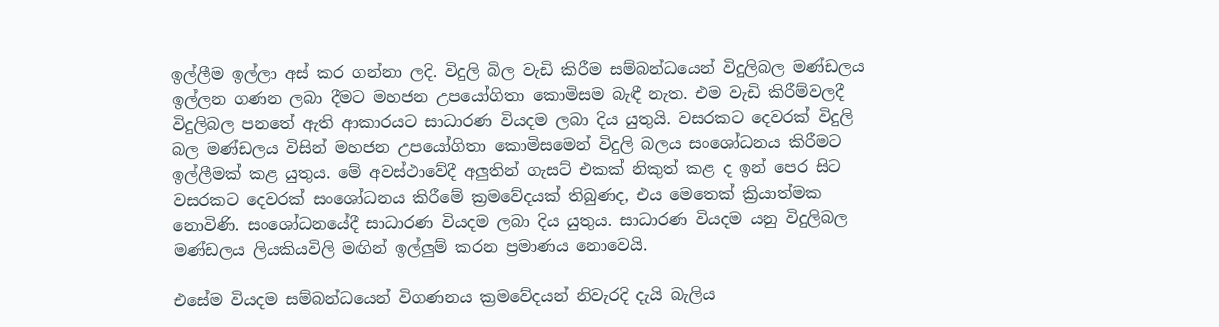ඉල්ලීම ඉල්ලා අස් කර ගන්නා ලදි. විදුලි බිල වැඩි කිරීම සම්බන්ධයෙන් විදුලිබල මණ්ඩලය ඉල්ලන ගණන ලබා දීමට මහජන උපයෝගිතා කොමිසම බැඳී නැත. එම වැඩි කිරීම්වලදී විදුලිබල පනතේ ඇති ආකාරයට සාධාරණ වියදම ලබා දිය යුතුයි. වසරකට දෙවරක් විදුලි බල මණ්ඩලය විසින් මහජන උපයෝගිතා කොමිසමෙන් විදුලි බලය සංශෝධනය කිරීමට ඉල්ලීමක් කළ යුතුය. මේ අවස්ථාවේදී අලුතින් ගැසට් එකක් නිකුත් කළ ද ඉන් පෙර සිට වසරකට දෙවරක් සංශෝධනය කිරීමේ ක්‍රමවේදයක් තිබුණද, එය මෙතෙක් ක්‍රියාත්මක නොවිණි. සංශෝධනයේදී සාධාරණ වියදම ලබා දිය යුතුය. සාධාරණ වියදම යනු විදුලිබල මණ්ඩලය ලියකියවිලි මඟින් ඉල්ලුම් කරන ප්‍රමාණය නොවෙයි.

එසේම වියදම සම්බන්ධයෙන් විගණනය ක්‍රමවේදයන් නිවැරදි දැයි බැලිය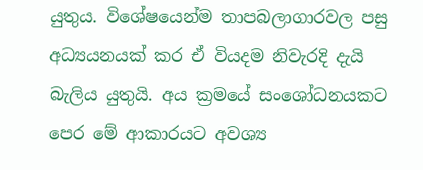යුතුය. විශේෂයෙන්ම තාපබලාගාරවල පසු අධ්‍යයනයක් කර ඒ වියදම නිවැරදි දැයි බැලිය යුතුයි. අය ක්‍රමයේ සංශෝධනයකට පෙර මේ ආකාරයට අවශ්‍ය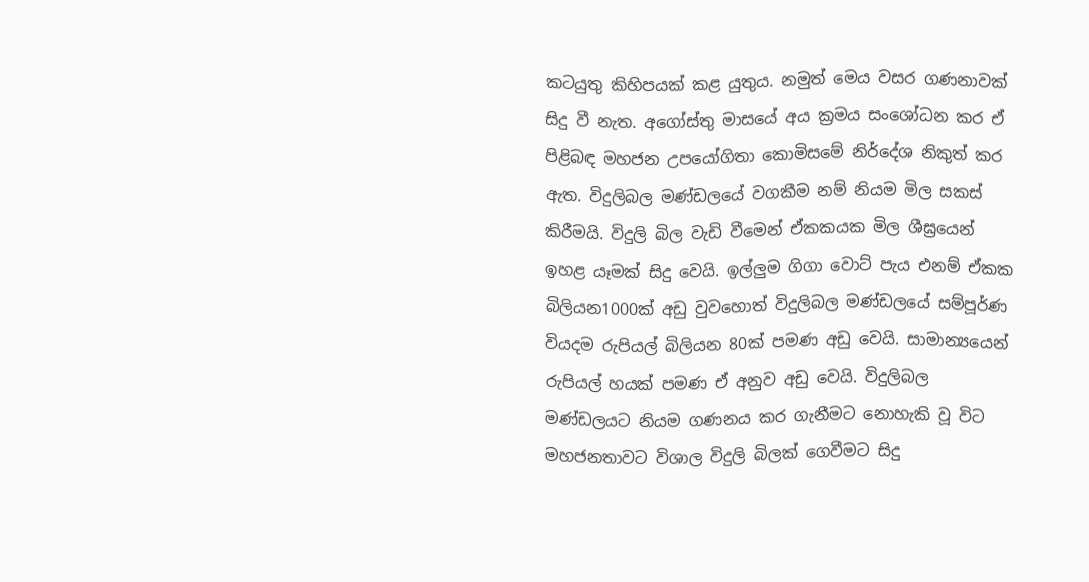කටයුතු කිහිපයක් කළ යුතුය. නමුත් මෙය වසර ගණනාවක් සිදු වී නැත. අගෝස්තු මාසයේ අය ක්‍රමය සංශෝධන කර ඒ පිළිබඳ මහජන උපයෝගිතා කොමිසමේ නිර්දේශ නිකුත් කර ඇත. විදුලිබල මණ්ඩලයේ වගකීම නම් නියම මිල සකස් කිරීමයි. විදුලි බිල වැඩි වීමෙන් ඒකකයක මිල ශීඝ්‍රයෙන් ඉහළ යෑමක් සිදු වෙයි. ඉල්ලුම ගිගා වොට් පැය එනම් ඒකක බිලියන1000ක් අඩු වුවහොත් විදුලිබල මණ්ඩලයේ සම්පූර්ණ වියදම රුපියල් බිලියන 80ක් පමණ අඩු වෙයි. සාමාන්‍යයෙන් රුපියල් හයක් පමණ ඒ අනුව අඩු වෙයි. විදුලිබල මණ්ඩලයට නියම ගණනය කර ගැනීමට නොහැකි වූ විට මහජනතාවට විශාල විදුලි බිලක් ගෙවීමට සිදු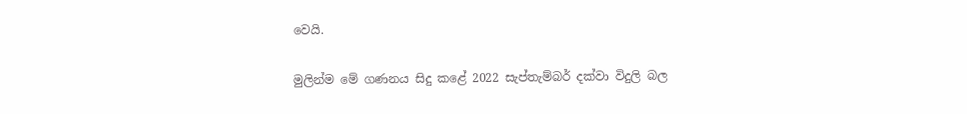වෙයි.

මුලින්ම මේ ගණනය සිදු කළේ 2022 සැප්තැම්බර් දක්වා විදුලි බල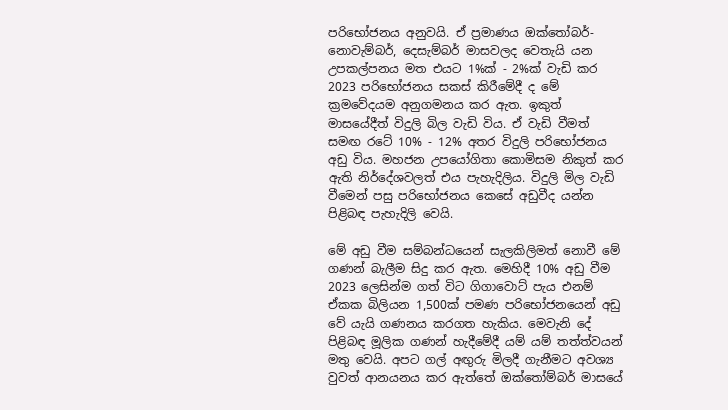පරිභෝජනය අනුවයි. ඒ ප්‍රමාණය ඔක්තෝබර්- නොවැම්බර්, දෙසැම්බර් මාසවලද වෙතැයි යන උපකල්පනය මත එයට 1%ක් - 2%ක් වැඩි කර 2023 පරිභෝජනය සකස් කිරීමේදී ද මේ ක්‍රමවේදයම අනුගමනය කර ඇත. ඉකුත් මාසයේදීත් විදුලි බිල වැඩි විය. ඒ වැඩි වීමත් සමඟ රටේ 10% - 12% අතර විදුලි පරිභෝජනය අඩු විය. මහජන උපයෝගිතා කොමිසම නිකුත් කර ඇති නිර්දේශවලත් එය පැහැදිලිය. විදුලි මිල වැඩි වීමෙන් පසු පරිභෝජනය කෙසේ අඩුවීද යන්න පිළිබඳ පැහැදිලි වෙයි.

මේ අඩු වීම සම්බන්ධයෙන් සැලකිලිමත් නොවී මේ ගණන් බැලීම සිදු කර ඇත. මෙහිදී 10% අඩු වීම 2023 ලෙසින්ම ගත් විට ගිගාවොට් පැය එනම් ඒකක බිලියන 1,500ක් පමණ පරිභෝජනයෙන් අඩු වේ යැයි ගණනය කරගත හැකිය. මෙවැනි දේ පිළිබඳ මූලික ගණන් හැදීමේදී යම් යම් තත්ත්වයන් මතු වෙයි. අපට ගල් අඟුරු මිලදී ගැනීමට අවශ්‍ය වුවත් ආනයනය කර ඇත්තේ ඔක්තෝම්බර් මාසයේ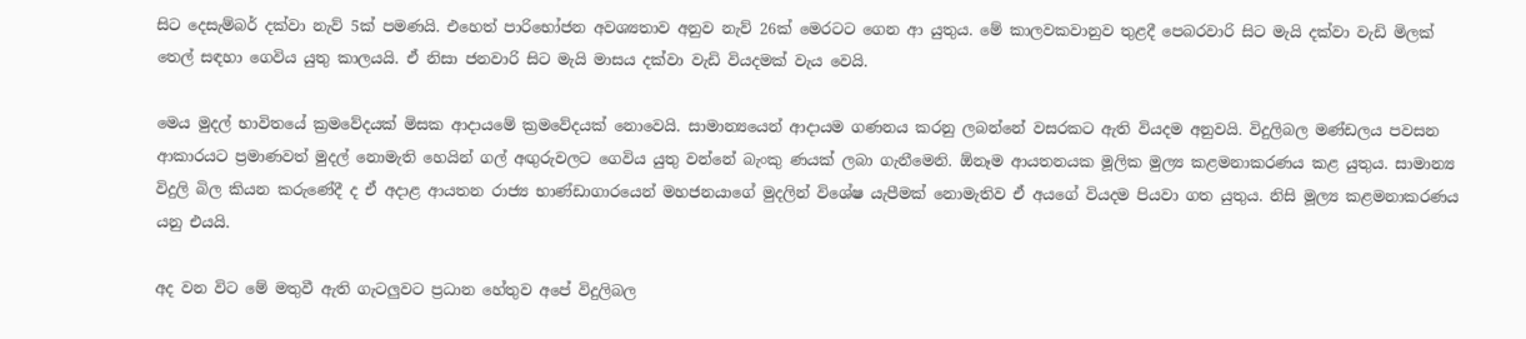සිට දෙසැම්බර් දක්වා නැව් 5ක් පමණයි. එහෙත් පාරිභෝජන අවශ්‍යතාව අනුව නැව් 26ක් මෙරටට ගෙන ආ යුතුය. මේ කාලවකවානුව තුළදී පෙබරවාරි සිට මැයි දක්වා වැඩි මිලක් තෙල් සඳහා ගෙවිය යුතු කාලයයි. ඒ නිසා ජනවාරි සිට මැයි මාසය දක්වා වැඩි වියදමක් වැය වෙයි.

මෙය මුදල් භාවිතයේ ක්‍රමවේදයක් මිසක ආදායමේ ක්‍රමවේදයක් නොවෙයි. සාමාන්‍යයෙන් ආදායම ගණනය කරනු ලබන්නේ වසරකට ඇති වියදම අනුවයි. විදුලිබල මණ්ඩලය පවසන ආකාරයට ප්‍රමාණවත් මුදල් නොමැති හෙයින් ගල් අඟුරුවලට ගෙවිය යුතු වන්නේ බැංකු ණයක් ලබා ගැනීමෙනි. ඕනෑම ආයතනයක මූලික මුල්‍ය කළමනාකරණය කළ යුතුය. සාමාන්‍ය විදුලි බිල කියන කරුණේදී ද ඒ අදාළ ආයතන රාජ්‍ය භාණ්ඩාගාරයෙන් මහජනයාගේ මුදලින් විශේෂ යැපීමක් නොමැතිව ඒ අයගේ වියදම පියවා ගත යුතුය. නිසි මූල්‍ය කළමනාකරණය යනු එයයි.

අද වන විට මේ මතුවී ඇති ගැටලුවට ප්‍රධාන හේතුව අපේ විදුලිබල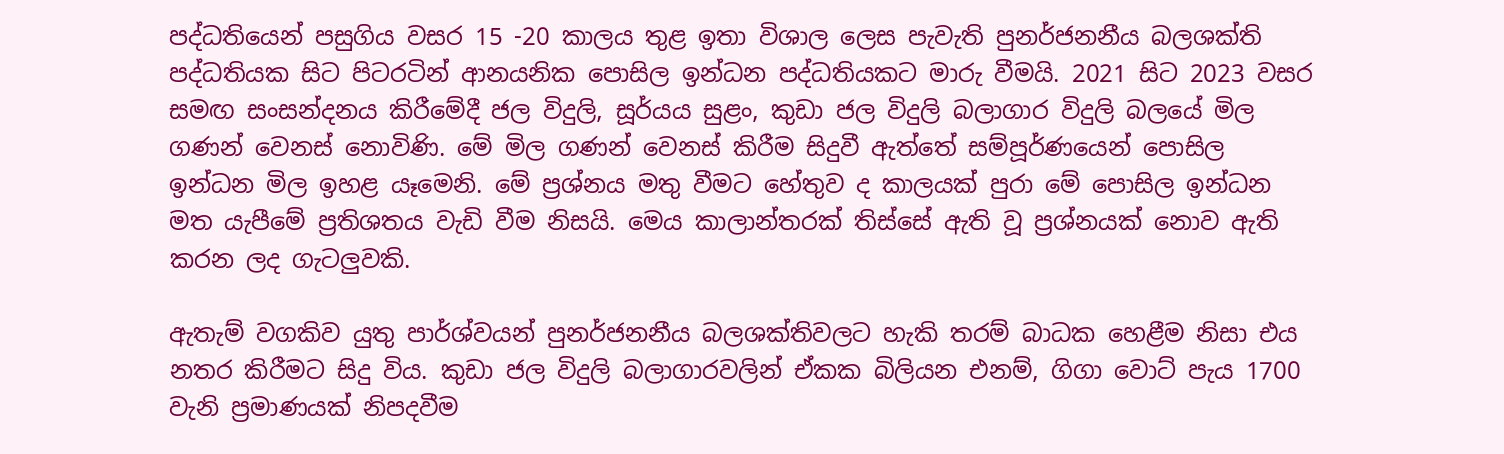පද්ධතියෙන් පසුගිය වසර 15 -20 කාලය තුළ ඉතා විශාල ලෙස පැවැති පුනර්ජනනීය බලශක්ති පද්ධතියක සිට පිටරටින් ආනයනික පොසිල ඉන්ධන පද්ධතියකට මාරු වීමයි. 2021 සිට 2023 වසර සමඟ සංසන්දනය කිරීමේදී ජල විදුලි, සූර්යය සුළං, කුඩා ජල විදුලි බලාගාර විදුලි බලයේ මිල ගණන් වෙනස් නොවිණි. මේ මිල ගණන් වෙනස් කිරීම සිදුවී ඇත්තේ සම්පූර්ණයෙන් පොසිල ඉන්ධන මිල ඉහළ යෑමෙනි. මේ ප්‍රශ්නය මතු වීමට හේතුව ද කාලයක් පුරා මේ පොසිල ඉන්ධන මත යැපීමේ ප්‍රතිශතය වැඩි වීම නිසයි. මෙය කාලාන්තරක් තිස්සේ ඇති වූ ප්‍රශ්නයක් නොව ඇති කරන ලද ගැටලුවකි.

ඇතැම් වගකිව යුතු පාර්ශ්වයන් පුනර්ජනනීය බලශක්තිවලට හැකි තරම් බාධක හෙළීම නිසා එය නතර කිරීමට සිදු විය. කුඩා ජල විදුලි බලාගාරවලින් ඒකක බිලියන එනම්, ගිගා වොට් පැය 1700 වැනි ප්‍රමාණයක් නිපදවීම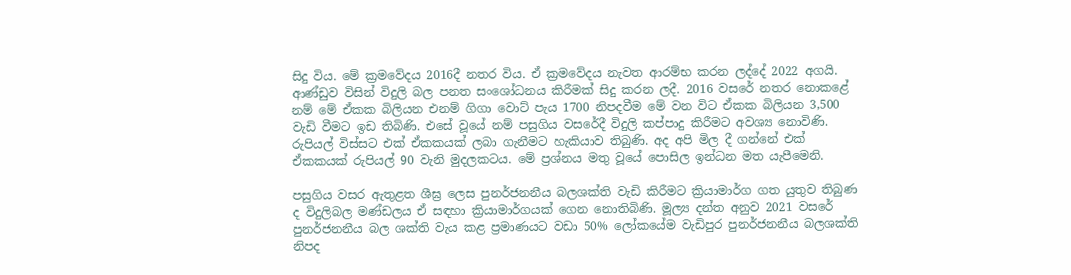සිදු විය. මේ ක්‍රමවේදය 2016දී නතර විය. ඒ ක්‍රමවේදය නැවත ආරම්භ කරන ලද්දේ 2022 අගයි. ආණ්ඩුව විසින් විදුලි බල පනත සංශෝධනය කිරීමක් සිදු කරන ලදී. 2016 වසරේ නතර නොකළේ නම් මේ ඒකක බිලියන එනම් ගිගා වොට් පැය 1700 නිපදවීම මේ වන විට ඒකක බිලියන 3,500 වැඩි වීමට ඉඩ තිබිණි. එසේ වූයේ නම් පසුගිය වසරේදී විදුලි කප්පාදු කිරීමට අවශ්‍ය නොවිණි. රුපියල් විස්සට එක් ඒකකයක් ලබා ගැනීමට හැකියාව තිබුණි. අද අපි මිල දී ගන්නේ එක් ඒකකයක් රුපියල් 90 වැනි මුදලකටය. මේ ප්‍රශ්නය මතු වූයේ පොසිල ඉන්ධන මත යැපීමෙනි.

පසුගිය වසර ඇතුළත ශීඝ්‍ර ලෙස පුනර්ජනනීය බලශක්ති වැඩි කිරීමට ක්‍රියාමාර්ග ගත යුතුව තිබුණ ද විදුලිබල මණ්ඩලය ඒ සඳහා ක්‍රියාමාර්ගයක් ගෙන නොතිබිණි. මූල්‍ය දන්ත අනුව 2021 වසරේ පුනර්ජනනීය බල ශක්ති ‍වැය කළ ප්‍රමාණයට වඩා 50% ලෝකයේම වැඩිපුර පුනර්ජනනීය බලශක්ති නිපද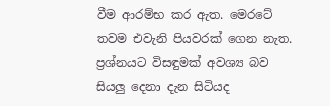වීම ආරම්භ කර ඇත. මෙරටේ තවම එවැනි පියවරක් ගෙන නැත. ප්‍රශ්නයට විසඳුමක් අවශ්‍ය බව සියලු දෙනා දැන සිටියද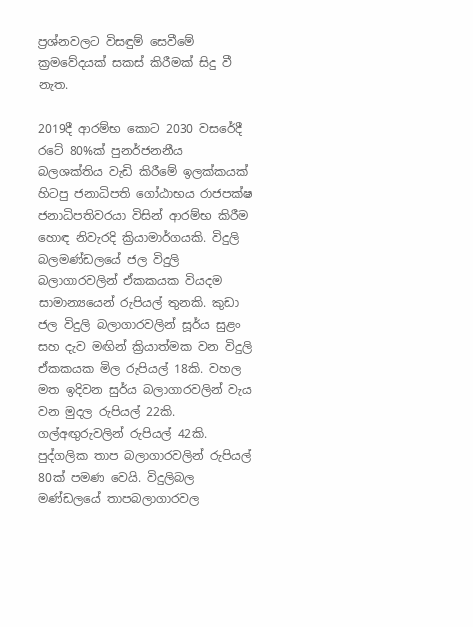ප්‍රශ්නවලට විසඳුම් සෙවීමේ ක්‍රමවේදයක් සකස් කිරීමක් සිදු වී නැත.

2019දී ආරම්භ කොට 2030 වසරේදී රටේ 80%ක් පුනර්ජනනීය බලශක්තිය වැඩි කිරීමේ ඉලක්කයක් හිටපු ජනාධිපති ගෝඨාභය රාජපක්ෂ ජනාධිපතිවරයා විසින් ආරම්භ කිරීම හොඳ නිවැරදි ක්‍රියාමාර්ගයකි. විදුලි බලමණ්ඩලයේ ජල විදුලි බලාගාරවලින් ඒකකයක වියදම සාමාන්‍යයෙන් රුපියල් තුනකි. කුඩා ජල විදුලි බලාගාරවලින් සූර්ය සුළං සහ දැව මඟින් ක්‍රියාත්මක වන විදුලි ඒකකයක මිල රුපියල් 18කි. වහල මත ඉදිවන සුර්ය බලාගාරවලින් වැය වන මුදල රුපියල් 22කි. ගල්අඟුරුවලින් රුපියල් 42කි. පුද්ගලික තාප බලාගාරවලින් රුපියල් 80ක් පමණ වෙයි. විදුලිබල මණ්ඩලයේ තාපබලාගාරවල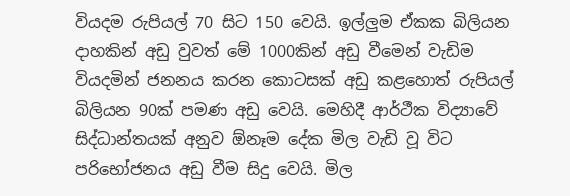වියදම රුපියල් 70 සිට 150 වෙයි. ඉල්ලුම ඒකක බිලියන දාහකින් අඩු වුවත් මේ 1000කින් අඩු වීමෙන් වැඩිම වියදමින් ජනනය කරන කොටසක් අඩු කළහොත් රුපියල් බිලියන 90ක් පමණ අඩු වෙයි. මෙහිදී ආර්ථීක විද්‍යා‍වේ සිද්ධාන්තයක් අනුව ඕනෑම දේක මිල වැඩි වූ විට පරිභෝජනය අඩු වීම සිදු වෙයි. මිල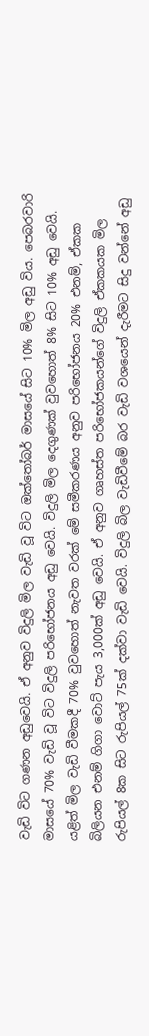වැඩි විට ගණන අඩුවෙයි. ඒ අනුව විදුලි මිල වැඩි වූ විට ඔක්තෝබර් මාසයේ සිට 10% මිල අඩු විය‍. පෙබරවාරි මාසයේ 70% වැඩි වූ විට විදුලි පරිභෝජනය අඩු වෙයි. විදුලි මිල දෙගුණක් වුවහොත් 8% සිට 10% අඩු වෙයි. යළිත් මිල වැඩි වීමකදී 70% වුවහොත් නැවත වරක් මේ සමීකරණය අනුව පරිභෝජනය 20% එනම්, ඒකක බිලියන එනම් ගිගා වොට් පැය 3,000ක් අඩු වෙයි. ඒ අනුව ගෘහස්ත පරිභෝජකයන්ගේ විදුලි ඒකකයක මිල රුපියල් 8ක සිට රුපියල් 75ක් දක්වා වැඩි වෙයි. විදුලි බිල වැඩිවීමේ බර වැඩි වශයෙන් දැරීමට සිදු වන්නේ අඩු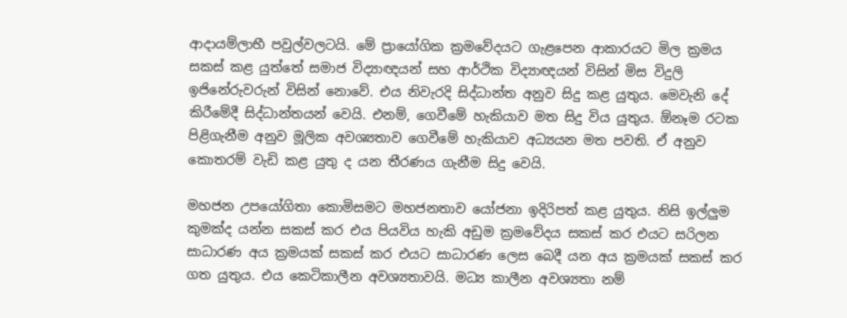ආදායම්ලාභී පවුල්වලටයි. මේ ප්‍රායෝගික ක්‍රමවේදයට ගැළපෙන ආකාරයට මිල ක්‍රමය සකස් කළ යුත්තේ සමාජ විද්‍යාඥයන් සහ ආර්ථික විද්‍යාඥයන් විසින් මිස විදුලි ඉජිනේරුවරුන් විසින් නොවේ. එය නිවැරදි සිද්ධාන්ත අනුව සිදු කළ යුතුය. මෙවැනි දේ කිරීමේදී සිද්ධාන්තයන් වෙයි. එනම්, ගෙවීමේ හැකියාව මත සිදු විය යුතුය. ඕනෑම රටක පිළිගැනීම අනුව මූලික අවශ්‍යතාව ගෙවීමේ හැකියාව අධ්‍යයන මත පවති. ඒ අනුව කොතරම් වැඩි කළ යුතු ද යන තීරණය ගැනීම සිදු වෙයි.

මහජන උපයෝගිතා කොමිසමට මහජනතාව යෝජනා ඉදිරිපත් කළ යුතුය. නිසි ඉල්ලුම කුමක්ද යන්න සකස් කර එය පියවිය හැකි අඩුම ක්‍රමවේදය සකස් කර එයට සරිලන සාධාරණ අය ක්‍රමයක් සකස් කර එයට සාධාරණ ලෙස බෙදී යන අය ක්‍රමයක් සකස් කර ගත යුතුය. එය කෙටිකාලීන අවශ්‍යතාවයි. මධ්‍ය කාලීන අවශ්‍යතා නම්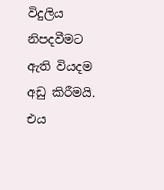විදුලිය නිපදවීමට ඇති වියදම අඩු කිරීමයි. එය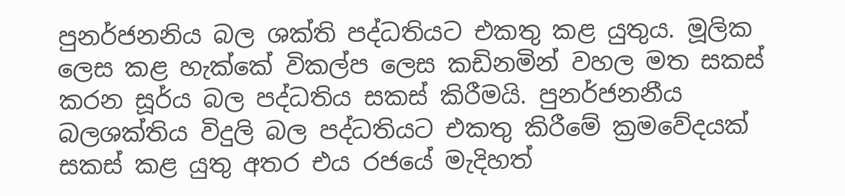පුනර්ජනනිය බල ශක්ති පද්ධතියට එකතු කළ යුතුය. මූලික ලෙස කළ හැක්කේ විකල්ප ලෙස කඩිනමින් වහල මත සකස් කරන සූර්ය බල පද්ධතිය සකස් කිරීමයි. පුනර්ජනනීය බලශක්තිය විදුලි බල පද්ධතියට එකතු කිරීමේ ක්‍රමවේදයක් සකස් කළ යුතු අතර එය රජයේ මැදිහත්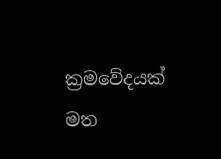ක්‍රමවේදයක් මත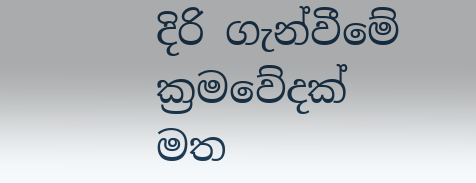දිරි ගැන්වීමේ ක්‍රමවේදක් මත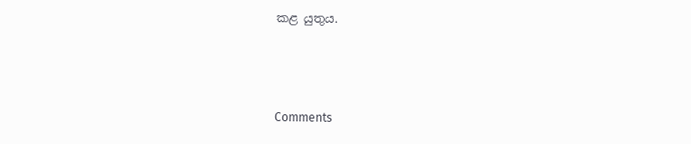කළ යුතුය.



Comments